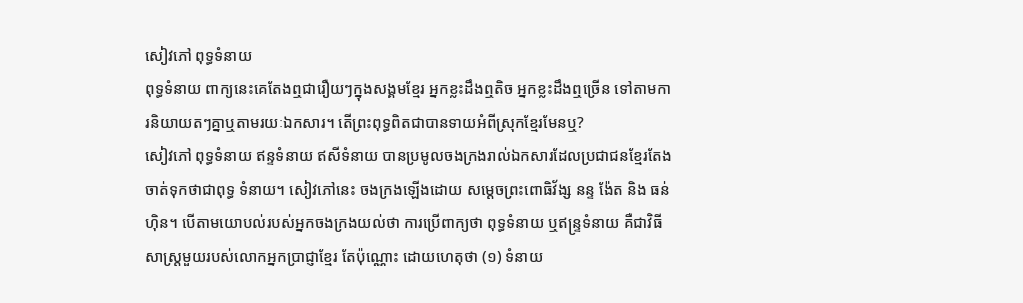សៀវភៅ ពុទ្ធទំនាយ
ពុទ្ធទំនាយ ពាក្យនេះគេតែងឮជារឿយៗក្នុងសង្គមខ្មែរ អ្នកខ្លះដឹងឮតិច អ្នកខ្លះដឹងឮច្រើន ទៅតាមការនិយាយតៗគ្នាឬតាមរយៈឯកសារ។ តើព្រះពុទ្ធពិតជាបានទាយអំពីស្រុកខ្មែរមែនឬ?
សៀវភៅ ពុទ្ធទំនាយ ឥន្ទទំនាយ ឥសីទំនាយ បានប្រមូលចងក្រងរាល់ឯកសារដែលប្រជាជនខ្មែរតែងចាត់ទុកថាជាពុទ្ធ ទំនាយ។ សៀវភៅនេះ ចងក្រងឡើងដោយ សម្តេចព្រះពោធិវ័ង្ស នន្ទ ង៉ែត និង ធន់ ហ៊ិន។ បើតាមយោបល់របស់អ្នកចងក្រងយល់ថា ការប្រើពាក្យថា ពុទ្ធទំនាយ ឬឥន្ទ្រទំនាយ គឺជាវិធីសាស្ត្រមួយរបស់លោកអ្នកប្រាជ្ញាខ្មែរ តែប៉ុណ្ណោះ ដោយហេតុថា (១) ទំនាយ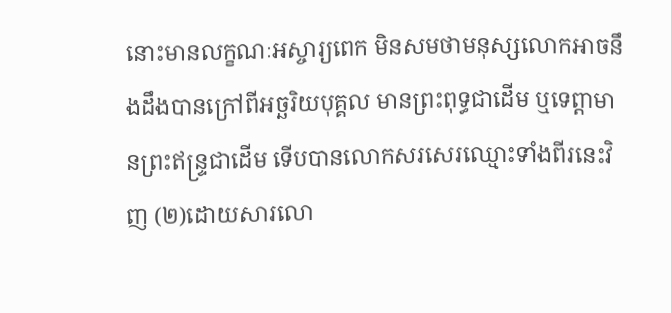នោះមានលក្ខណៈអស្ចារ្យពេក មិនសមថាមនុស្សលោកអាចនឹងដឹងបានក្រៅពីអច្ឆរិយបុគ្គល មានព្រះពុទ្ធជាដើម ឬទេព្តាមានព្រះឥន្ទ្រជាដើម ទើបបានលោកសរសេរឈ្មោះទាំងពីរនេះវិញ (២)ដោយសារលោ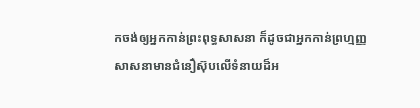កចង់ឲ្យអ្នកកាន់ព្រះពុទ្ធសាសនា ក៏ដូចជាអ្នកកាន់ព្រហ្មញ្ញសាសនាមានជំនឿស៊ុបលើទំនាយដ៏អ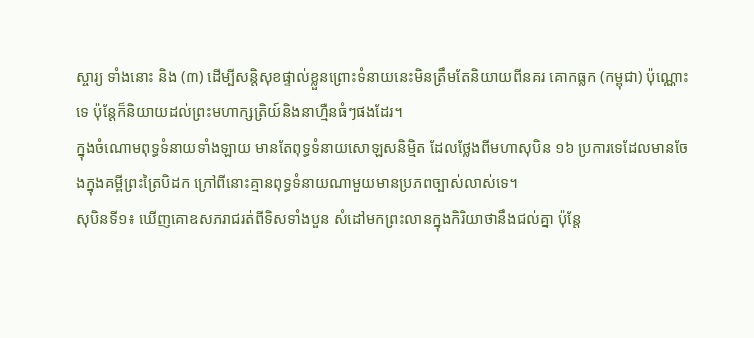ស្ចារ្យ ទាំងនោះ និង (៣) ដើម្បីសន្តិសុខផ្ទាល់ខ្លួនព្រោះទំនាយនេះមិនត្រឹមតែនិយាយពីនគរ គោកធ្លក (កម្ពុជា) ប៉ុណ្ណោះទេ ប៉ុន្តែក៏និយាយដល់ព្រះមហាក្សត្រិយ៍និងនាហ្មឺនធំៗផងដែរ។
ក្នុងចំណោមពុទ្ធទំនាយទាំងឡាយ មានតែពុទ្ធទំនាយសោឡសនិមិ្មត ដែលថ្លែងពីមហាសុបិន ១៦ ប្រការទេដែលមានចែងក្នុងគម្ពីព្រះត្រៃបិដក ក្រៅពីនោះគ្មានពុទ្ធទំនាយណាមួយមានប្រភពច្បាស់លាស់ទេ។
សុបិនទី១៖ ឃើញគោឧសភរាជរត់ពីទិសទាំងបួន សំដៅមកព្រះលានក្នុងកិរិយាថានឹងជល់គ្នា ប៉ុន្តែ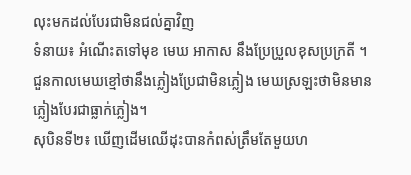លុះមកដល់បែរជាមិនជល់គ្នាវិញ
ទំនាយ៖ អំណើះតទៅមុខ មេឃ អាកាស នឹងប្រែប្រួលខុសប្រក្រតី ។ ជួនកាលមេឃខ្មៅថានឹងភ្លៀងប្រែជាមិនភ្លៀង មេឃស្រឡះថាមិនមានភ្លៀងបែរជាធ្លាក់ភ្លៀង។
សុបិនទី២៖ ឃើញដើមឈើដុះបានកំពស់ត្រឹមតែមួយហ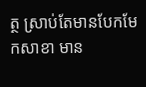ត្ថ ស្រាប់តែមានបែកមែកសាខា មាន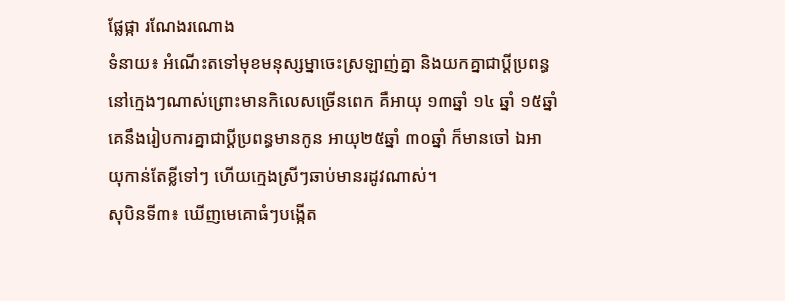ផ្លែផ្កា រណែងរណោង
ទំនាយ៖ អំណើះតទៅមុខមនុស្សម្នាចេះស្រឡាញ់គ្នា និងយកគ្នាជាប្តីប្រពន្ធនៅក្មេងៗណាស់ព្រោះមានកិលេសច្រើនពេក គឺអាយុ ១៣ឆ្នាំ ១៤ ឆ្នាំ ១៥ឆ្នាំ គេនឹងរៀបការគ្នាជាប្តីប្រពន្ធមានកូន អាយុ២៥ឆ្នាំ ៣០ឆ្នាំ ក៏មានចៅ ឯអាយុកាន់តែខ្លីទៅៗ ហើយក្មេងស្រីៗឆាប់មានរដូវណាស់។
សុបិនទី៣៖ ឃើញមេគោធំៗបង្កើត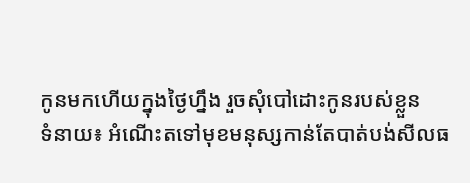កូនមកហើយក្នុងថ្ងៃហ្នឹង រួចសុំបៅដោះកូនរបស់ខ្លួន
ទំនាយ៖ អំណើះតទៅមុខមនុស្សកាន់តែបាត់បង់សីលធ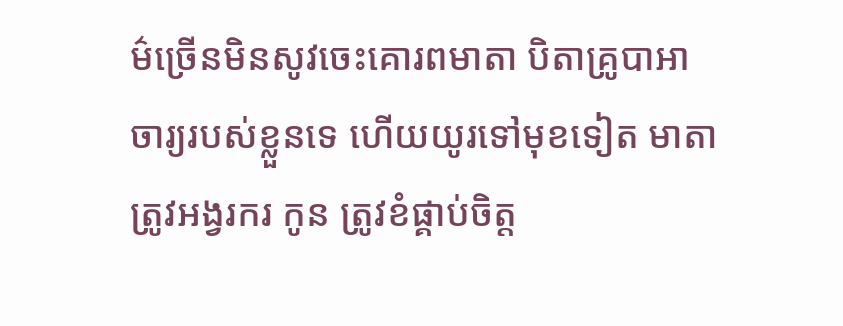ម៌ច្រើនមិនសូវចេះគោរពមាតា បិតាគ្រូបាអាចារ្យរបស់ខ្លួនទេ ហើយយូរទៅមុខទៀត មាតាត្រូវអង្វរករ កូន ត្រូវខំផ្គាប់ចិត្ត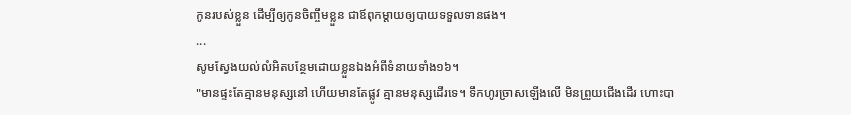កូនរបស់ខ្លួន ដើម្បីឲ្យកូនចិញ្ចឹមខ្លួន ជាឪពុកម្តាយឲ្យបាយទទួលទានផង។
...
សូមស្វែងយល់លំអិតបន្ថែមដោយខ្លួនឯងអំពីទំនាយទាំង១៦។
"មានផ្ទះតែគ្មានមនុស្សនៅ ហើយមានតែផ្លូវ គ្មានមនុស្សដើរទេ។ ទឹកហូរច្រាសឡើងលើ មិនព្រួយជើងដើរ ហោះបា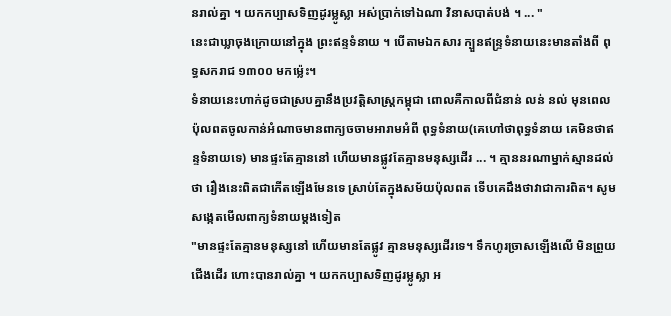នរាល់គ្នា ។ យកកប្បាសទិញដូរម្លូស្លា អស់ប្រាក់ទៅឯណា វិនាសបាត់បង់ ។ ... "
នេះជាឃ្លាចុងក្រោយនៅក្នុង ព្រះឥន្ទទំនាយ ។ បើតាមឯកសារ ក្បួនឥន្ទ្រទំនាយនេះមានតាំងពី ពុទ្ធសករាជ ១៣០០ មកម្ល៉េះ។
ទំនាយនេះហាក់ដូចជាស្របគ្នានឹងប្រវត្តិសាស្ត្រកម្ពុជា ពោលគឺកាលពីជំនាន់ លន់ នល់ មុនពេលប៉ុលពតចូលកាន់អំណាចមានពាក្យចចាមអារាមអំពី ពុទ្ធទំនាយ(គេហៅថាពុទ្ធទំនាយ គេមិនថាឥន្ទទំនាយទេ) មានផ្ទះតែគ្មាននៅ ហើយមានផ្លូវតែគ្មានមនុស្សដើរ ... ។ គ្មាននរណាម្នាក់ស្មានដល់ថា រឿងនេះពិតជាកើតឡើងមែនទេ ស្រាប់តែក្នុងសម័យប៉ុលពត ទើបគេដឹងថាវាជាការពិត។ សូមសង្កេតមើលពាក្យទំនាយម្តងទៀត
"មានផ្ទះតែគ្មានមនុស្សនៅ ហើយមានតែផ្លូវ គ្មានមនុស្សដើរទេ។ ទឹកហូរច្រាសឡើងលើ មិនព្រួយជើងដើរ ហោះបានរាល់គ្នា ។ យកកប្បាសទិញដូរម្លូស្លា អ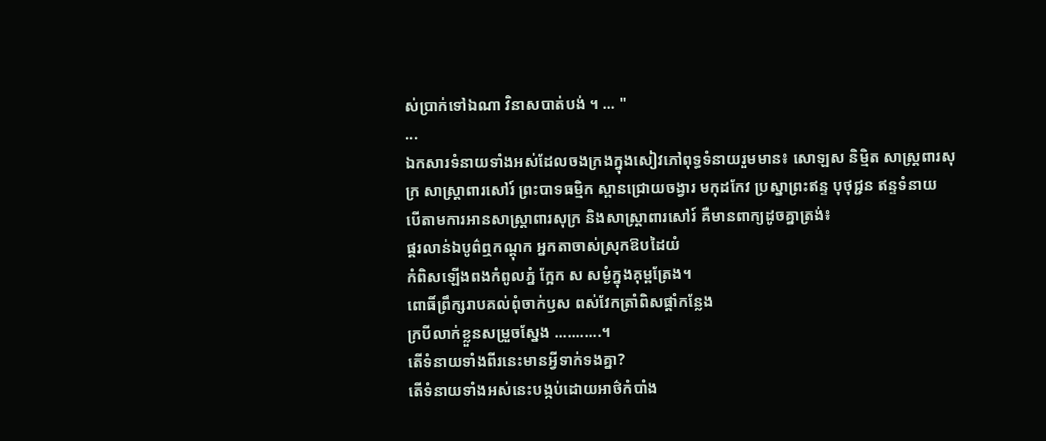ស់ប្រាក់ទៅឯណា វិនាសបាត់បង់ ។ ... "
...
ឯកសារទំនាយទាំងអស់ដែលចងក្រងក្នុងសៀវភៅពុទ្ធទំនាយរួមមាន៖ សោឡស និម្មិត សាស្ត្រពារសុក្រ សាស្ត្រាពារសៅរ៍ ព្រះបាទធម្មិក ស្ពានជ្រោយចង្វារ មកុដកែវ ប្រស្នាព្រះឥន្ទ បុថុជ្ជន ឥន្ទទំនាយ
បើតាមការអានសាស្ត្រាពារសុក្រ និងសាស្ត្រាពារសៅរ៍ គឺមានពាក្យដូចគ្នាត្រង់៖
ផ្គរលាន់ឯបូព៌ឮកណ្តុក អ្នកតាចាស់ស្រុកឱបដៃយំ
កំពិសឡើងពងកំពូលភ្នំ ក្អែក ស សម្ងំក្នុងគុម្ពត្រែង។
ពោធិ៍ព្រឹក្សរាបគល់ពុំចាក់ឫស ពស់វែកត្រាំពិសផ្តាំកន្លែង
ក្របីលាក់ខ្លួនសម្រួចស្នែង ...........។
តើទំនាយទាំងពីរនេះមានអ្វីទាក់ទងគ្នា?
តើទំនាយទាំងអស់នេះបង្កប់ដោយអាថ៌កំបាំង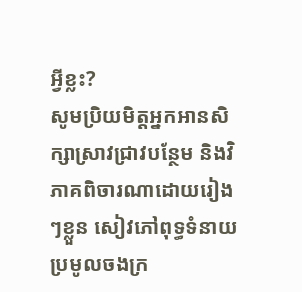អ្វីខ្លះ?
សូមប្រិយមិត្តអ្នកអានសិក្សាស្រាវជ្រាវបន្ថែម និងវិភាគពិចារណាដោយរៀងៗខ្លួន សៀវភៅពុទ្ធទំនាយ ប្រមូលចងក្រ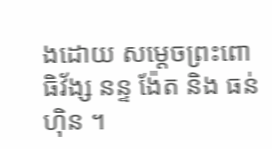ងដោយ សម្តេចព្រះពោធិវ័ង្ស នន្ទ ង៉ែត និង ធន់ ហ៊ិន ។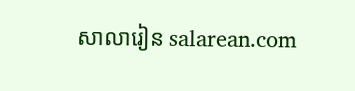សាលារៀន salarean.com